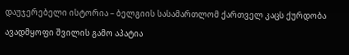დაუჯერებელი ისტორია – ბელგიის სასამართლომ ქართველ კაცს ქურდობა ავადმყოფი შვილის გამო აპატია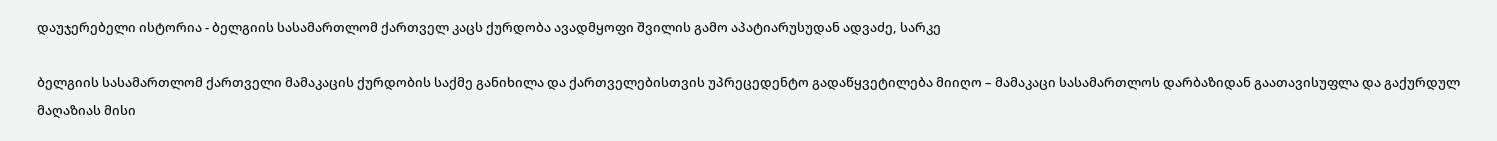დაუჯერებელი ისტორია - ბელგიის სასამართლომ ქართველ კაცს ქურდობა ავადმყოფი შვილის გამო აპატიარუსუდან ადვაძე, სარკე

ბელგიის სასამართლომ ქართველი მამაკაცის ქურდობის საქმე განიხილა და ქართველებისთვის უპრეცედენტო გადაწყვეტილება მიიღო – მამაკაცი სასამართლოს დარბაზიდან გაათავისუფლა და გაქურდულ მაღაზიას მისი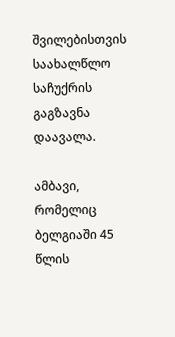შვილებისთვის საახალწლო საჩუქრის გაგზავნა დაავალა.

ამბავი, რომელიც ბელგიაში 45 წლის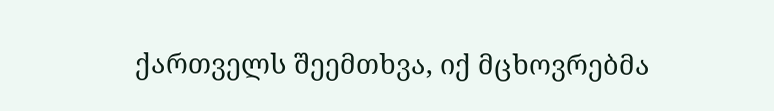ქართველს შეემთხვა, იქ მცხოვრებმა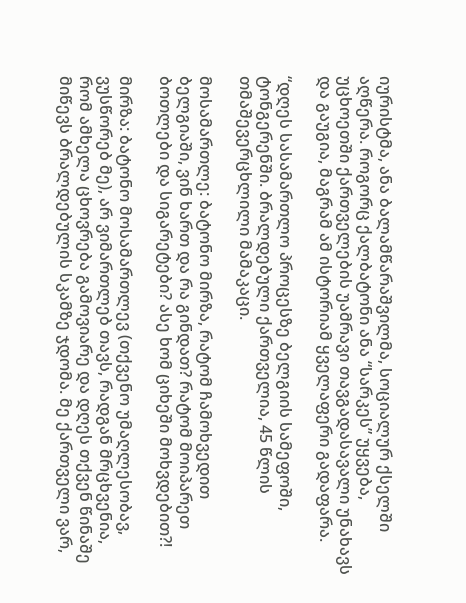იურისტმა, ანა ბალამწარაშვილმა, სოციალურ ქსელში აღწერა. როგორც ქალბატონი ანა “სარკეს” უყვება, უცხოეთში ქართველების უამრავი თავგადასავალი უნახავს და გაუგია, მაგრამ ამ ისტორიამ ყველაფერი გადაფარა.

“დღეს სასამართლო პროცესზე ბელგიის სამეფოში, ტონგერენში. ბრალდებული ქართველია, 45 წლის თმაშევერცხლილი მამაკაცი.

მოსამართლე: ბატონო მირზა, რატომ ჩამოხვედით ბელგიაში, ვინ ხართ და რა გინდათ? რატომ მოიპარეთ ბოთლები და სიგარეტები? ასე ხომ ციხეში მოხვდებით?!

მირზა: ბატონო მოსამართლევ (თქვენო უმაღლესობავ, ვუსწორებ მე), არ ვიმართლებ თავს, რადგან მრცხვენია, რომ ამხელა ცხოვრება გამოვიარე და დღეს თქვენ წინაშე მიწევს ბრალდებულის სკამზე ჯდომა. მე ქართველი ვარ,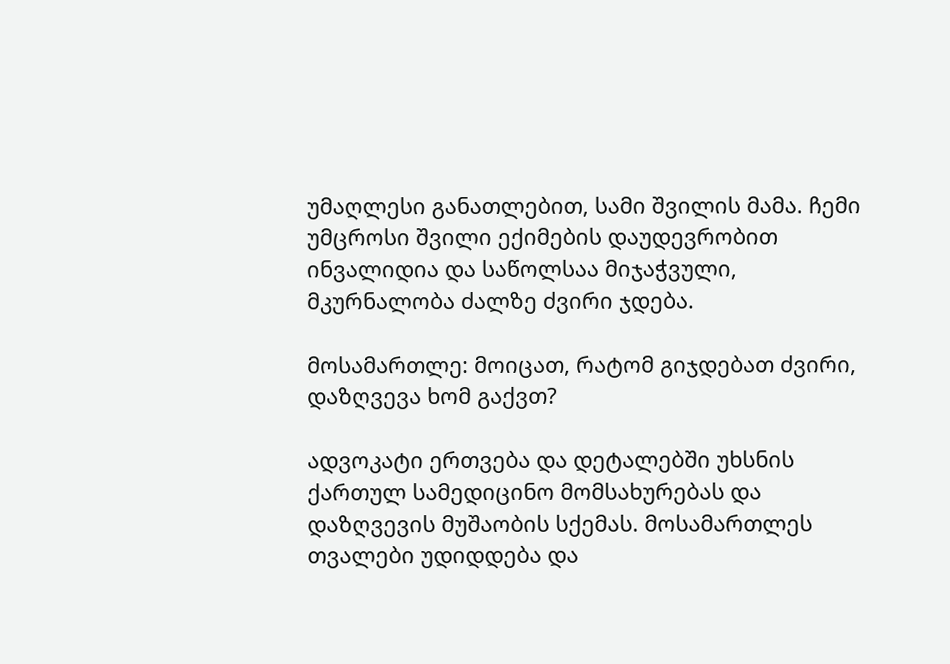უმაღლესი განათლებით, სამი შვილის მამა. ჩემი უმცროსი შვილი ექიმების დაუდევრობით ინვალიდია და საწოლსაა მიჯაჭვული, მკურნალობა ძალზე ძვირი ჯდება.

მოსამართლე: მოიცათ, რატომ გიჯდებათ ძვირი, დაზღვევა ხომ გაქვთ?

ადვოკატი ერთვება და დეტალებში უხსნის ქართულ სამედიცინო მომსახურებას და დაზღვევის მუშაობის სქემას. მოსამართლეს თვალები უდიდდება და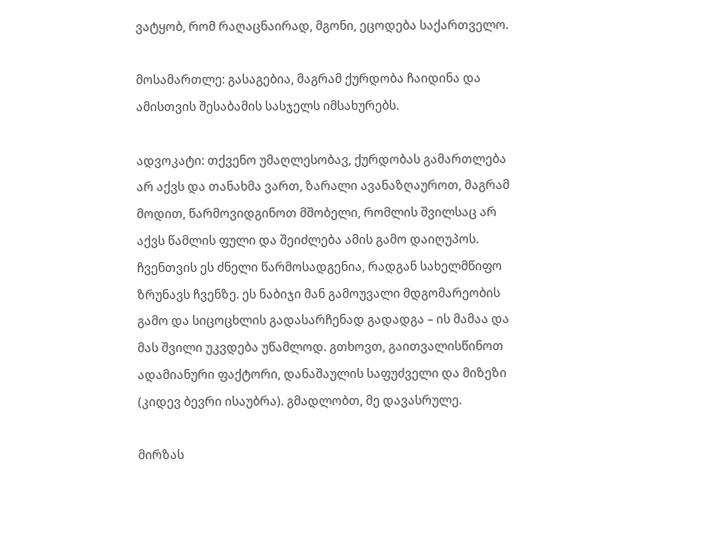ვატყობ, რომ რაღაცნაირად, მგონი, ეცოდება საქართველო.

მოსამართლე: გასაგებია, მაგრამ ქურდობა ჩაიდინა და ამისთვის შესაბამის სასჯელს იმსახურებს.

ადვოკატი: თქვენო უმაღლესობავ, ქურდობას გამართლება არ აქვს და თანახმა ვართ, ზარალი ავანაზღაუროთ, მაგრამ მოდით, წარმოვიდგინოთ მშობელი, რომლის შვილსაც არ აქვს წამლის ფული და შეიძლება ამის გამო დაიღუპოს. ჩვენთვის ეს ძნელი წარმოსადგენია, რადგან სახელმწიფო ზრუნავს ჩვენზე. ეს ნაბიჯი მან გამოუვალი მდგომარეობის გამო და სიცოცხლის გადასარჩენად გადადგა – ის მამაა და მას შვილი უკვდება უწამლოდ. გთხოვთ, გაითვალისწინოთ ადამიანური ფაქტორი, დანაშაულის საფუძველი და მიზეზი (კიდევ ბევრი ისაუბრა). გმადლობთ, მე დავასრულე.

მირზას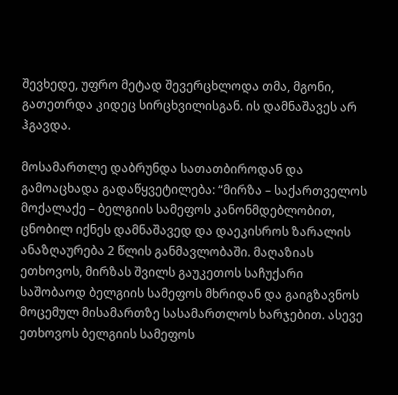შევხედე, უფრო მეტად შევერცხლოდა თმა, მგონი, გათეთრდა კიდეც სირცხვილისგან. ის დამნაშავეს არ ჰგავდა.

მოსამართლე დაბრუნდა სათათბიროდან და გამოაცხადა გადაწყვეტილება: “მირზა – საქართველოს მოქალაქე – ბელგიის სამეფოს კანონმდებლობით, ცნობილ იქნეს დამნაშავედ და დაეკისროს ზარალის ანაზღაურება 2 წლის განმავლობაში. მაღაზიას ეთხოვოს, მირზას შვილს გაუკეთოს საჩუქარი საშობაოდ ბელგიის სამეფოს მხრიდან და გაიგზავნოს მოცემულ მისამართზე სასამართლოს ხარჯებით. ასევე ეთხოვოს ბელგიის სამეფოს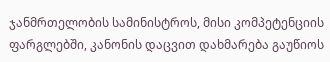ჯანმრთელობის სამინისტროს, მისი კომპეტენციის ფარგლებში, კანონის დაცვით დახმარება გაუწიოს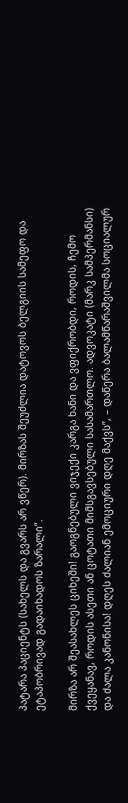პატარა პაციენტს (სახელს და გვარს არ ვწერ). მირზას შეუძლია დატოვოს ბელგიის სამეფო და ეტაპობრივად გადაიხადოს ზარალი”.

მირზა არ შეასახლეს ციხეში! გაოგნებული ვიჯექი კარგა ხანი და ვფიქრობდი, როდის, ჩემო ქვეყანავ, როდის ასეთი ან ცოტათი მიმსგავსებული სასამართლო. ადვოკატი (მარკ სამპერმანსი) და ძალა კანონისა! დღეს ძალიან ემოციური დღე მაქვს”, – დაწერა ბალამწარაშვილმა სოციალურ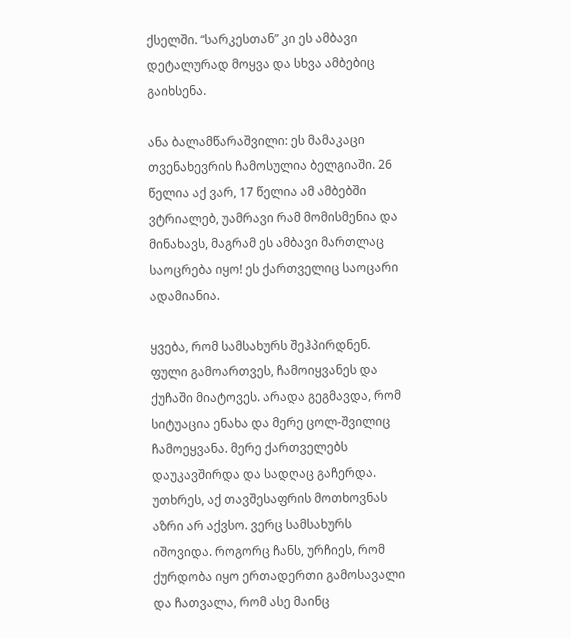ქსელში. “სარკესთან” კი ეს ამბავი დეტალურად მოყვა და სხვა ამბებიც გაიხსენა.

ანა ბალამწარაშვილი: ეს მამაკაცი თვენახევრის ჩამოსულია ბელგიაში. 26 წელია აქ ვარ, 17 წელია ამ ამბებში ვტრიალებ, უამრავი რამ მომისმენია და მინახავს, მაგრამ ეს ამბავი მართლაც საოცრება იყო! ეს ქართველიც საოცარი ადამიანია.

ყვება, რომ სამსახურს შეჰპირდნენ. ფული გამოართვეს, ჩამოიყვანეს და ქუჩაში მიატოვეს. არადა გეგმავდა, რომ სიტუაცია ენახა და მერე ცოლ-შვილიც ჩამოეყვანა. მერე ქართველებს დაუკავშირდა და სადღაც გაჩერდა. უთხრეს, აქ თავშესაფრის მოთხოვნას აზრი არ აქვსო. ვერც სამსახურს იშოვიდა. როგორც ჩანს, ურჩიეს, რომ ქურდობა იყო ერთადერთი გამოსავალი და ჩათვალა, რომ ასე მაინც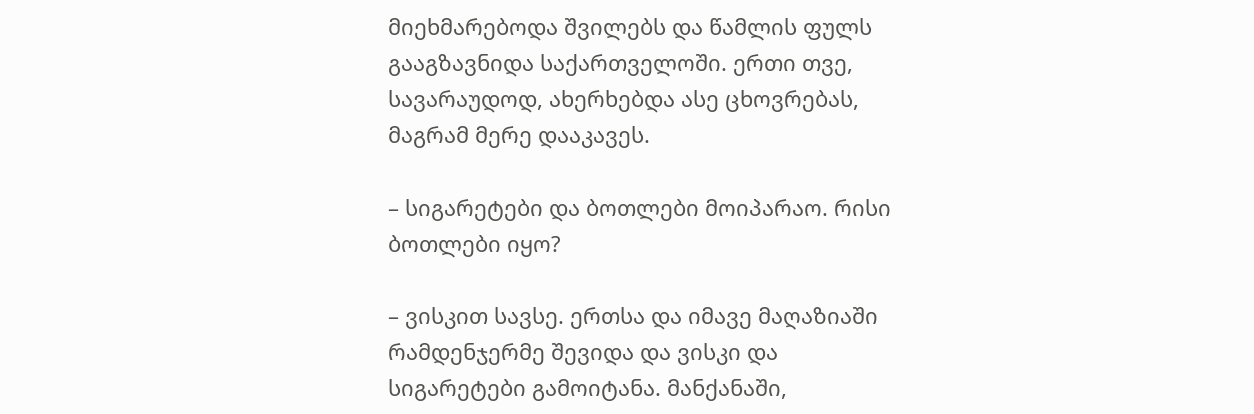მიეხმარებოდა შვილებს და წამლის ფულს გააგზავნიდა საქართველოში. ერთი თვე, სავარაუდოდ, ახერხებდა ასე ცხოვრებას, მაგრამ მერე დააკავეს.

– სიგარეტები და ბოთლები მოიპარაო. რისი ბოთლები იყო?

– ვისკით სავსე. ერთსა და იმავე მაღაზიაში რამდენჯერმე შევიდა და ვისკი და სიგარეტები გამოიტანა. მანქანაში,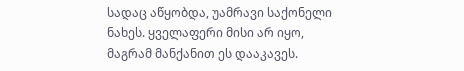სადაც აწყობდა, უამრავი საქონელი ნახეს. ყველაფერი მისი არ იყო, მაგრამ მანქანით ეს დააკავეს.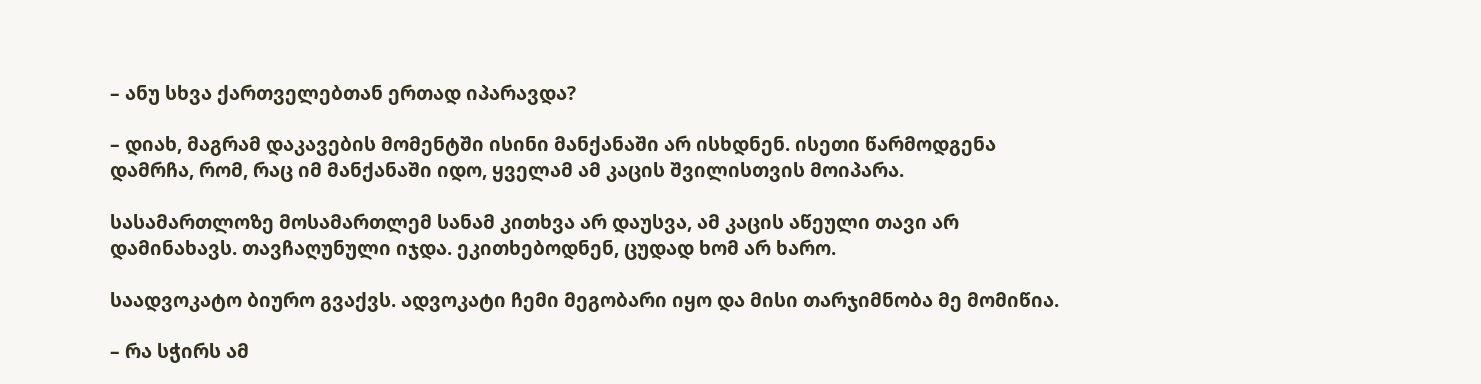– ანუ სხვა ქართველებთან ერთად იპარავდა?

– დიახ, მაგრამ დაკავების მომენტში ისინი მანქანაში არ ისხდნენ. ისეთი წარმოდგენა დამრჩა, რომ, რაც იმ მანქანაში იდო, ყველამ ამ კაცის შვილისთვის მოიპარა.

სასამართლოზე მოსამართლემ სანამ კითხვა არ დაუსვა, ამ კაცის აწეული თავი არ დამინახავს. თავჩაღუნული იჯდა. ეკითხებოდნენ, ცუდად ხომ არ ხარო.

საადვოკატო ბიურო გვაქვს. ადვოკატი ჩემი მეგობარი იყო და მისი თარჯიმნობა მე მომიწია.

– რა სჭირს ამ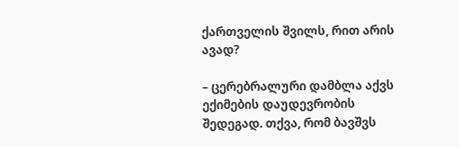ქართველის შვილს, რით არის ავად?

– ცერებრალური დამბლა აქვს ექიმების დაუდევრობის შედეგად. თქვა, რომ ბავშვს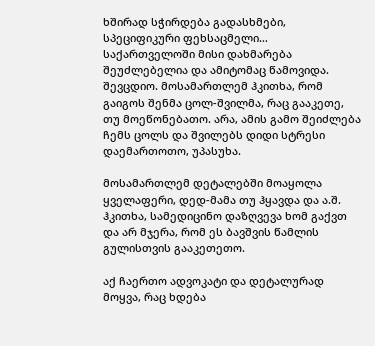ხშირად სჭირდება გადასხმები, სპეციფიკური ფეხსაცმელი… საქართველოში მისი დახმარება შეუძლებელია და ამიტომაც წამოვიდა. შევცდიო. მოსამართლემ ჰკითხა, რომ გაიგოს შენმა ცოლ-შვილმა, რაც გააკეთე, თუ მოეწონებათო. არა, ამის გამო შეიძლება ჩემს ცოლს და შვილებს დიდი სტრესი დაემართოთო, უპასუხა.

მოსამართლემ დეტალებში მოაყოლა ყველაფერი, დედ-მამა თუ ჰყავდა და ა.შ. ჰკითხა, სამედიცინო დაზღვევა ხომ გაქვთ და არ მჯერა, რომ ეს ბავშვის წამლის გულისთვის გააკეთეთო.

აქ ჩაერთო ადვოკატი და დეტალურად მოყვა, რაც ხდება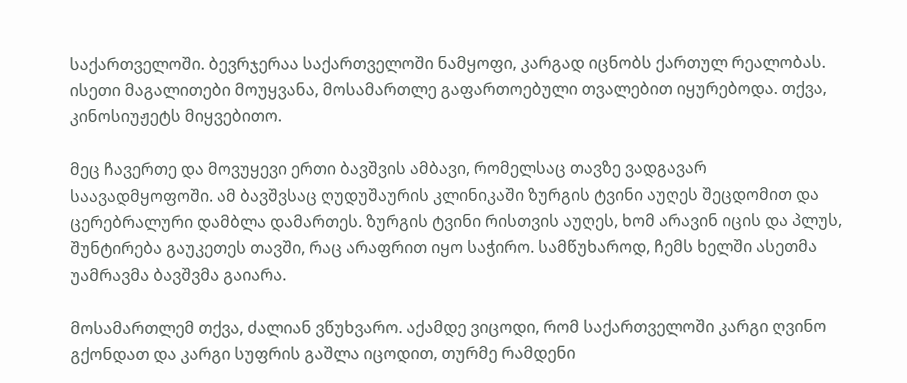საქართველოში. ბევრჯერაა საქართველოში ნამყოფი, კარგად იცნობს ქართულ რეალობას. ისეთი მაგალითები მოუყვანა, მოსამართლე გაფართოებული თვალებით იყურებოდა. თქვა, კინოსიუჟეტს მიყვებითო.

მეც ჩავერთე და მოვუყევი ერთი ბავშვის ამბავი, რომელსაც თავზე ვადგავარ საავადმყოფოში. ამ ბავშვსაც ღუდუშაურის კლინიკაში ზურგის ტვინი აუღეს შეცდომით და ცერებრალური დამბლა დამართეს. ზურგის ტვინი რისთვის აუღეს, ხომ არავინ იცის და პლუს, შუნტირება გაუკეთეს თავში, რაც არაფრით იყო საჭირო. სამწუხაროდ, ჩემს ხელში ასეთმა უამრავმა ბავშვმა გაიარა.

მოსამართლემ თქვა, ძალიან ვწუხვარო. აქამდე ვიცოდი, რომ საქართველოში კარგი ღვინო გქონდათ და კარგი სუფრის გაშლა იცოდით, თურმე რამდენი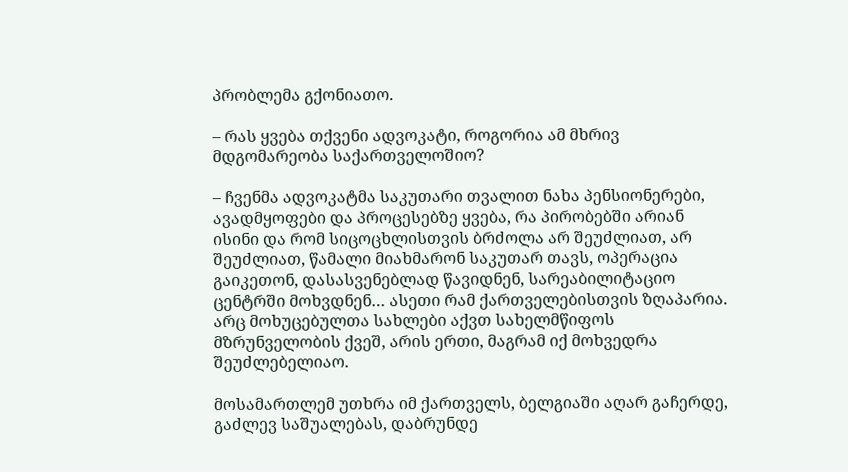პრობლემა გქონიათო.

– რას ყვება თქვენი ადვოკატი, როგორია ამ მხრივ მდგომარეობა საქართველოშიო?

– ჩვენმა ადვოკატმა საკუთარი თვალით ნახა პენსიონერები, ავადმყოფები და პროცესებზე ყვება, რა პირობებში არიან ისინი და რომ სიცოცხლისთვის ბრძოლა არ შეუძლიათ, არ შეუძლიათ, წამალი მიახმარონ საკუთარ თავს, ოპერაცია გაიკეთონ, დასასვენებლად წავიდნენ, სარეაბილიტაციო ცენტრში მოხვდნენ… ასეთი რამ ქართველებისთვის ზღაპარია. არც მოხუცებულთა სახლები აქვთ სახელმწიფოს მზრუნველობის ქვეშ, არის ერთი, მაგრამ იქ მოხვედრა შეუძლებელიაო.

მოსამართლემ უთხრა იმ ქართველს, ბელგიაში აღარ გაჩერდე, გაძლევ საშუალებას, დაბრუნდე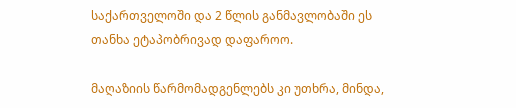საქართველოში და 2 წლის განმავლობაში ეს თანხა ეტაპობრივად დაფაროო.

მაღაზიის წარმომადგენლებს კი უთხრა, მინდა,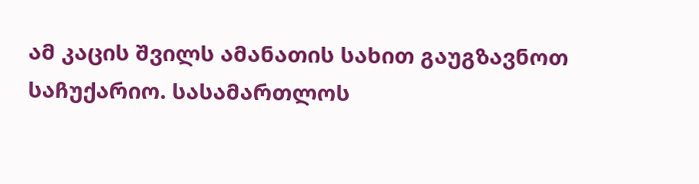ამ კაცის შვილს ამანათის სახით გაუგზავნოთ საჩუქარიო. სასამართლოს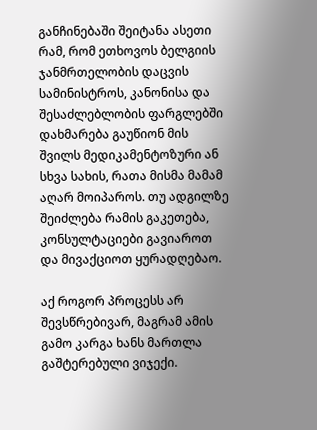განჩინებაში შეიტანა ასეთი რამ, რომ ეთხოვოს ბელგიის ჯანმრთელობის დაცვის სამინისტროს, კანონისა და შესაძლებლობის ფარგლებში დახმარება გაუწიონ მის შვილს მედიკამენტოზური ან სხვა სახის, რათა მისმა მამამ აღარ მოიპაროს. თუ ადგილზე შეიძლება რამის გაკეთება, კონსულტაციები გავიაროთ და მივაქციოთ ყურადღებაო.

აქ როგორ პროცესს არ შევსწრებივარ, მაგრამ ამის გამო კარგა ხანს მართლა გაშტერებული ვიჯექი.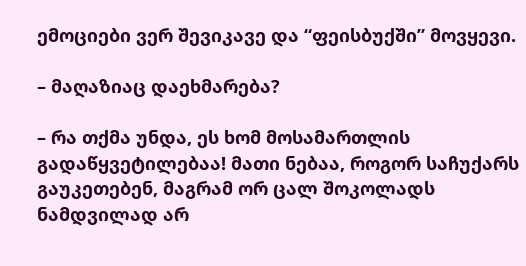ემოციები ვერ შევიკავე და “ფეისბუქში” მოვყევი.

– მაღაზიაც დაეხმარება?

– რა თქმა უნდა, ეს ხომ მოსამართლის გადაწყვეტილებაა! მათი ნებაა, როგორ საჩუქარს გაუკეთებენ, მაგრამ ორ ცალ შოკოლადს ნამდვილად არ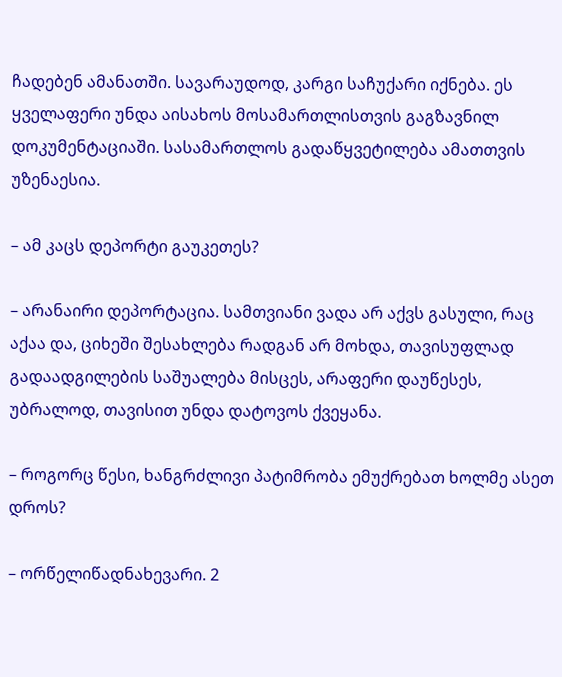ჩადებენ ამანათში. სავარაუდოდ, კარგი საჩუქარი იქნება. ეს ყველაფერი უნდა აისახოს მოსამართლისთვის გაგზავნილ დოკუმენტაციაში. სასამართლოს გადაწყვეტილება ამათთვის უზენაესია.

– ამ კაცს დეპორტი გაუკეთეს?

– არანაირი დეპორტაცია. სამთვიანი ვადა არ აქვს გასული, რაც აქაა და, ციხეში შესახლება რადგან არ მოხდა, თავისუფლად გადაადგილების საშუალება მისცეს, არაფერი დაუწესეს, უბრალოდ, თავისით უნდა დატოვოს ქვეყანა.

– როგორც წესი, ხანგრძლივი პატიმრობა ემუქრებათ ხოლმე ასეთ დროს?

– ორწელიწადნახევარი. 2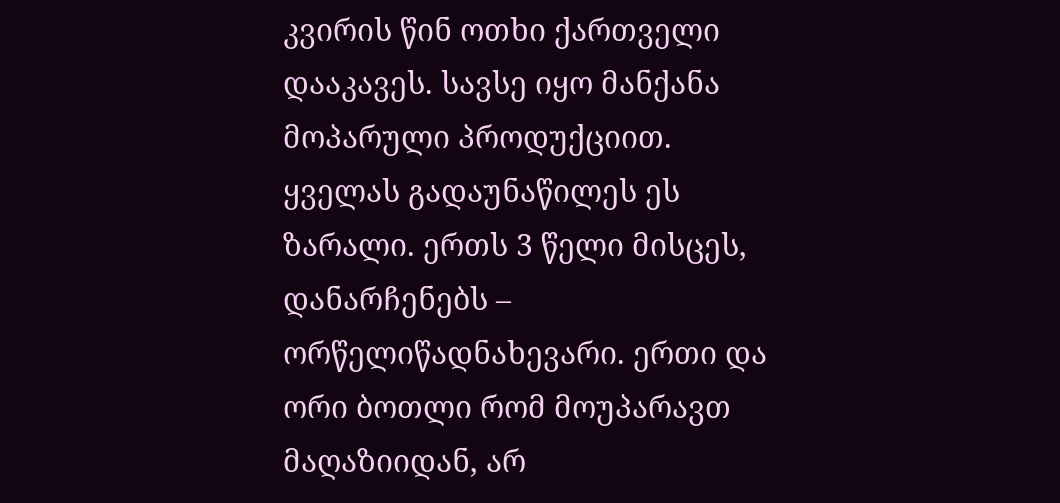კვირის წინ ოთხი ქართველი დააკავეს. სავსე იყო მანქანა მოპარული პროდუქციით. ყველას გადაუნაწილეს ეს ზარალი. ერთს 3 წელი მისცეს, დანარჩენებს – ორწელიწადნახევარი. ერთი და ორი ბოთლი რომ მოუპარავთ მაღაზიიდან, არ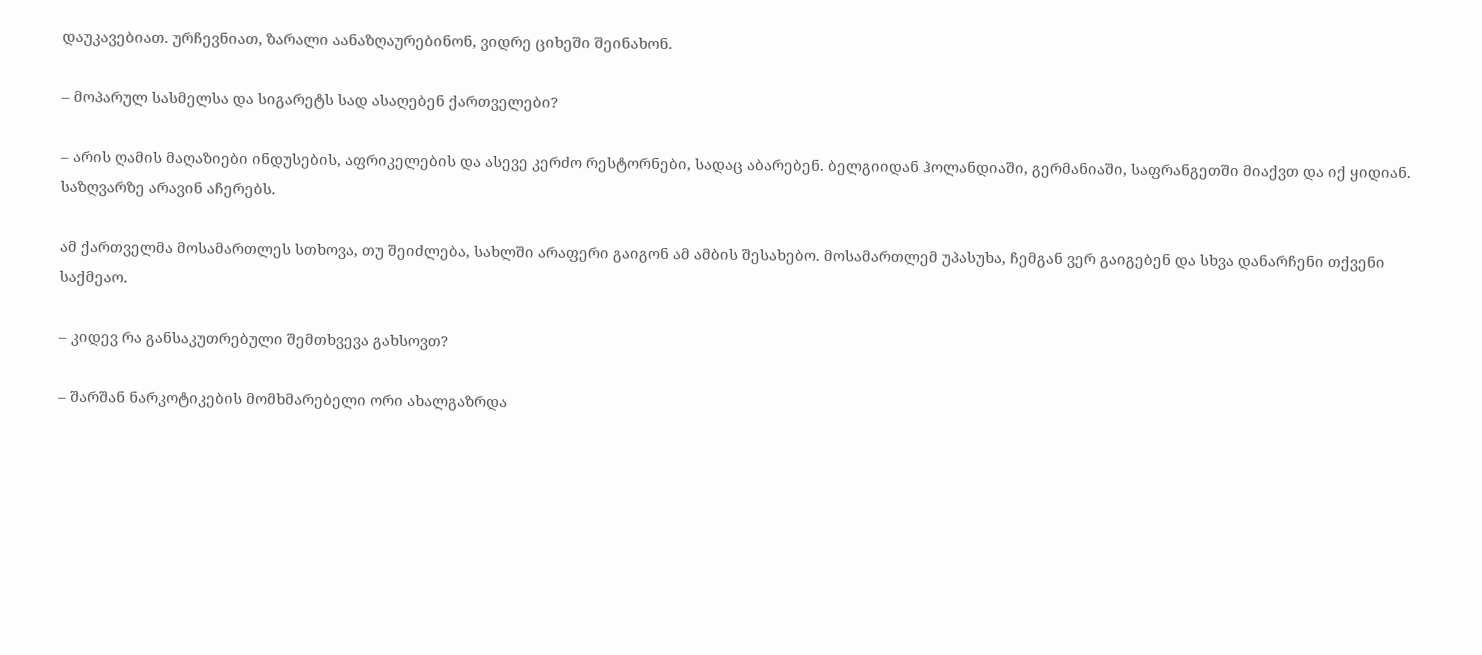დაუკავებიათ. ურჩევნიათ, ზარალი აანაზღაურებინონ, ვიდრე ციხეში შეინახონ.

– მოპარულ სასმელსა და სიგარეტს სად ასაღებენ ქართველები?

– არის ღამის მაღაზიები ინდუსების, აფრიკელების და ასევე კერძო რესტორნები, სადაც აბარებენ. ბელგიიდან ჰოლანდიაში, გერმანიაში, საფრანგეთში მიაქვთ და იქ ყიდიან. საზღვარზე არავინ აჩერებს.

ამ ქართველმა მოსამართლეს სთხოვა, თუ შეიძლება, სახლში არაფერი გაიგონ ამ ამბის შესახებო. მოსამართლემ უპასუხა, ჩემგან ვერ გაიგებენ და სხვა დანარჩენი თქვენი საქმეაო.

– კიდევ რა განსაკუთრებული შემთხვევა გახსოვთ?

– შარშან ნარკოტიკების მომხმარებელი ორი ახალგაზრდა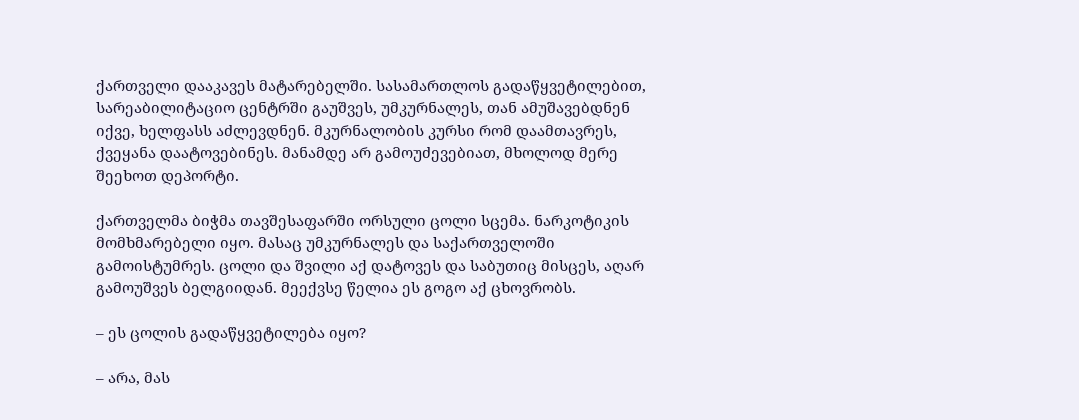ქართველი დააკავეს მატარებელში. სასამართლოს გადაწყვეტილებით, სარეაბილიტაციო ცენტრში გაუშვეს, უმკურნალეს, თან ამუშავებდნენ იქვე, ხელფასს აძლევდნენ. მკურნალობის კურსი რომ დაამთავრეს, ქვეყანა დაატოვებინეს. მანამდე არ გამოუძევებიათ, მხოლოდ მერე შეეხოთ დეპორტი.

ქართველმა ბიჭმა თავშესაფარში ორსული ცოლი სცემა. ნარკოტიკის მომხმარებელი იყო. მასაც უმკურნალეს და საქართველოში გამოისტუმრეს. ცოლი და შვილი აქ დატოვეს და საბუთიც მისცეს, აღარ გამოუშვეს ბელგიიდან. მეექვსე წელია ეს გოგო აქ ცხოვრობს.

– ეს ცოლის გადაწყვეტილება იყო?

– არა, მას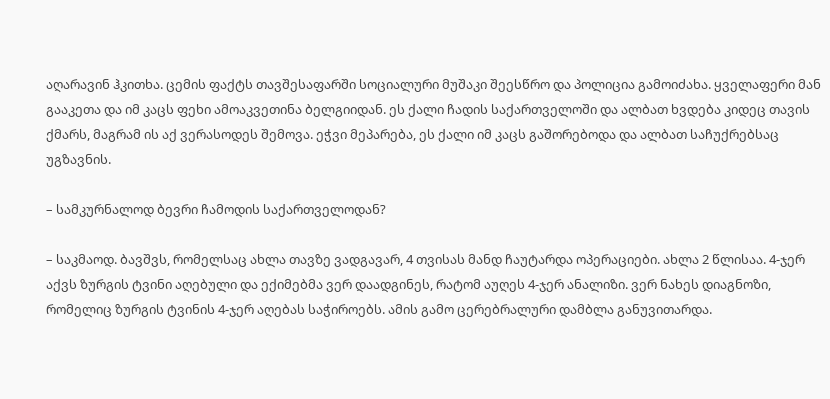აღარავინ ჰკითხა. ცემის ფაქტს თავშესაფარში სოციალური მუშაკი შეესწრო და პოლიცია გამოიძახა. ყველაფერი მან გააკეთა და იმ კაცს ფეხი ამოაკვეთინა ბელგიიდან. ეს ქალი ჩადის საქართველოში და ალბათ ხვდება კიდეც თავის ქმარს, მაგრამ ის აქ ვერასოდეს შემოვა. ეჭვი მეპარება, ეს ქალი იმ კაცს გაშორებოდა და ალბათ საჩუქრებსაც უგზავნის.

– სამკურნალოდ ბევრი ჩამოდის საქართველოდან?

– საკმაოდ. ბავშვს, რომელსაც ახლა თავზე ვადგავარ, 4 თვისას მანდ ჩაუტარდა ოპერაციები. ახლა 2 წლისაა. 4-ჯერ აქვს ზურგის ტვინი აღებული და ექიმებმა ვერ დაადგინეს, რატომ აუღეს 4-ჯერ ანალიზი. ვერ ნახეს დიაგნოზი, რომელიც ზურგის ტვინის 4-ჯერ აღებას საჭიროებს. ამის გამო ცერებრალური დამბლა განუვითარდა.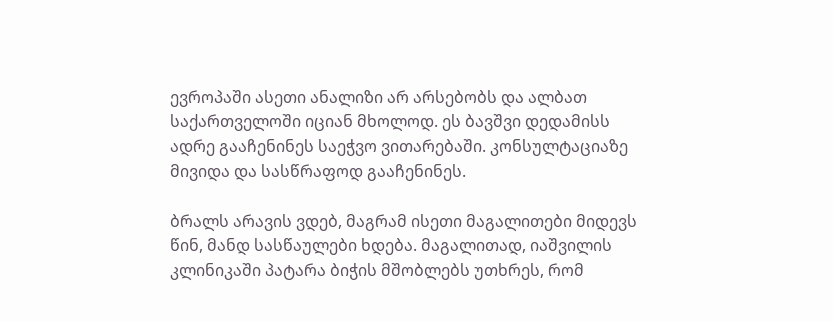ევროპაში ასეთი ანალიზი არ არსებობს და ალბათ საქართველოში იციან მხოლოდ. ეს ბავშვი დედამისს ადრე გააჩენინეს საეჭვო ვითარებაში. კონსულტაციაზე მივიდა და სასწრაფოდ გააჩენინეს.

ბრალს არავის ვდებ, მაგრამ ისეთი მაგალითები მიდევს წინ, მანდ სასწაულები ხდება. მაგალითად, იაშვილის კლინიკაში პატარა ბიჭის მშობლებს უთხრეს, რომ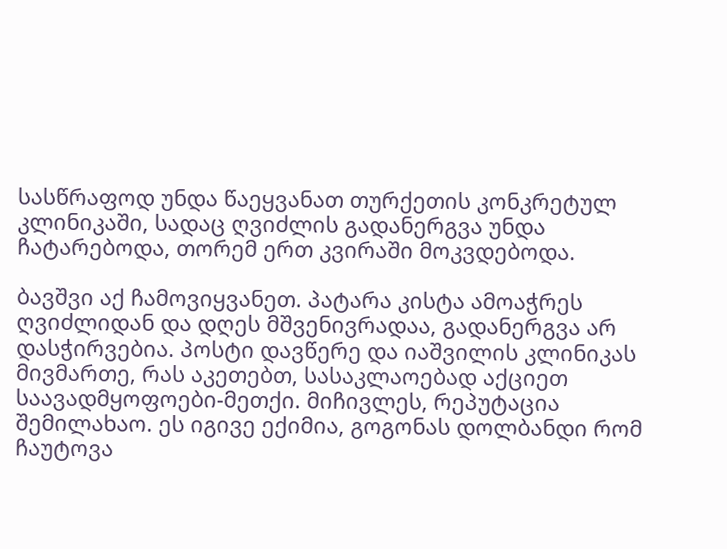სასწრაფოდ უნდა წაეყვანათ თურქეთის კონკრეტულ კლინიკაში, სადაც ღვიძლის გადანერგვა უნდა ჩატარებოდა, თორემ ერთ კვირაში მოკვდებოდა.

ბავშვი აქ ჩამოვიყვანეთ. პატარა კისტა ამოაჭრეს ღვიძლიდან და დღეს მშვენივრადაა, გადანერგვა არ დასჭირვებია. პოსტი დავწერე და იაშვილის კლინიკას მივმართე, რას აკეთებთ, სასაკლაოებად აქციეთ საავადმყოფოები-მეთქი. მიჩივლეს, რეპუტაცია შემილახაო. ეს იგივე ექიმია, გოგონას დოლბანდი რომ ჩაუტოვა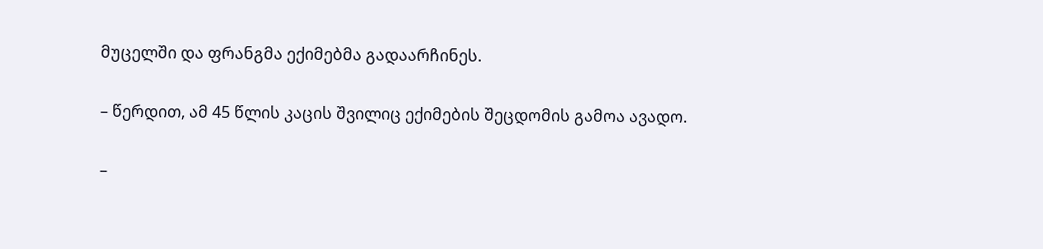მუცელში და ფრანგმა ექიმებმა გადაარჩინეს.

– წერდით, ამ 45 წლის კაცის შვილიც ექიმების შეცდომის გამოა ავადო.

–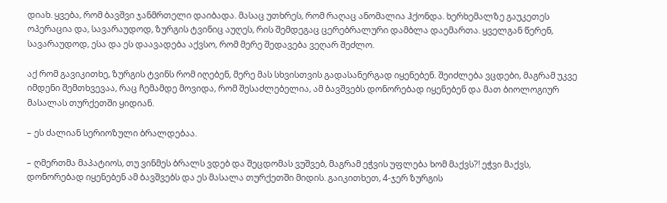დიახ. ყვება, რომ ბავშვი ჯანმრთელი დაიბადა. მასაც უთხრეს, რომ რაღაც ანომალია ჰქონდა. ხერხემალზე გაუკეთეს ოპერაცია და, სავარაუდოდ, ზურგის ტვინიც აუღეს, რის შემდეგაც ცერებრალური დამბლა დაემართა. ყველგან წერენ, სავარაუდოდ, ესა და ეს დაავადება აქვსო, რომ მერე შედავება ვეღარ შეძლო.

აქ რომ გავიკითხე, ზურგის ტვინს რომ იღებენ, მერე მას სხვისთვის გადასანერგად იყენებენ. შეიძლება ვცდები, მაგრამ უკვე იმდენი შემთხვევაა, რაც ჩემამდე მოვიდა, რომ შესაძლებელია, ამ ბავშვებს დონორებად იყენებენ და მათ ბიოლოგიურ მასალას თურქეთში ყიდიან.

– ეს ძალიან სერიოზული ბრალდებაა.

– ღმერთმა მაპატიოს, თუ ვინმეს ბრალს ვდებ და შეცდომას ვუშვებ, მაგრამ ეჭვის უფლება ხომ მაქვს?! ეჭვი მაქვს, დონორებად იყენებენ ამ ბავშვებს და ეს მასალა თურქეთში მიდის. გაიკითხეთ, 4-ჯერ ზურგის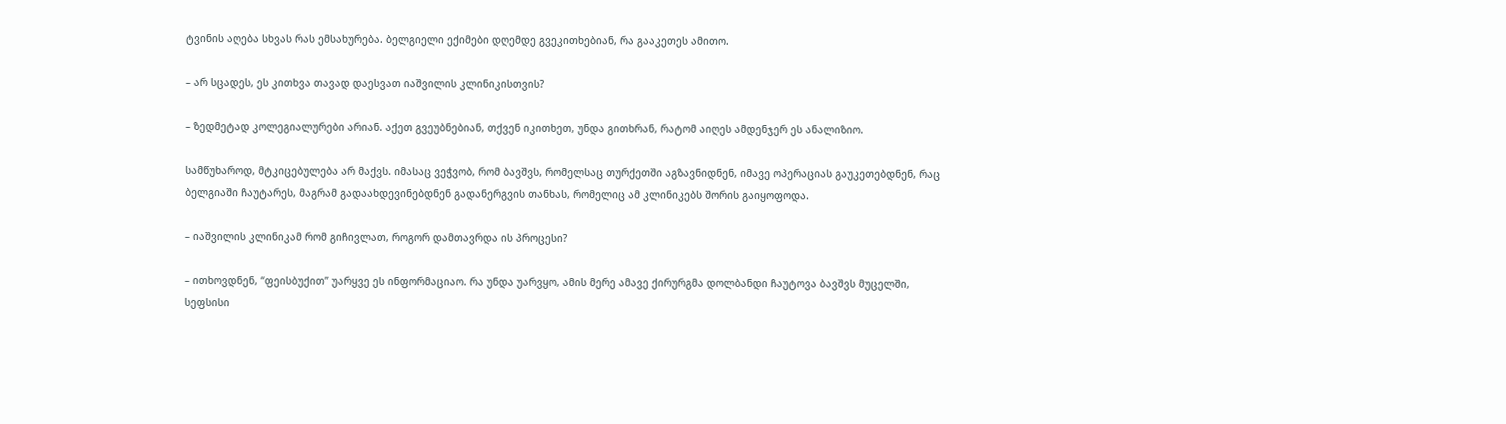ტვინის აღება სხვას რას ემსახურება. ბელგიელი ექიმები დღემდე გვეკითხებიან, რა გააკეთეს ამითო.

– არ სცადეს, ეს კითხვა თავად დაესვათ იაშვილის კლინიკისთვის?

– ზედმეტად კოლეგიალურები არიან. აქეთ გვეუბნებიან, თქვენ იკითხეთ, უნდა გითხრან, რატომ აიღეს ამდენჯერ ეს ანალიზიო.

სამწუხაროდ, მტკიცებულება არ მაქვს. იმასაც ვეჭვობ, რომ ბავშვს, რომელსაც თურქეთში აგზავნიდნენ, იმავე ოპერაციას გაუკეთებდნენ, რაც ბელგიაში ჩაუტარეს, მაგრამ გადაახდევინებდნენ გადანერგვის თანხას, რომელიც ამ კლინიკებს შორის გაიყოფოდა.

– იაშვილის კლინიკამ რომ გიჩივლათ, როგორ დამთავრდა ის პროცესი?

– ითხოვდნენ, “ფეისბუქით” უარყვე ეს ინფორმაციაო. რა უნდა უარვყო, ამის მერე ამავე ქირურგმა დოლბანდი ჩაუტოვა ბავშვს მუცელში, სეფსისი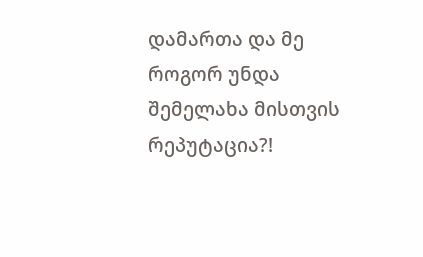დამართა და მე როგორ უნდა შემელახა მისთვის რეპუტაცია?!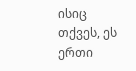ისიც თქვეს, ეს ერთი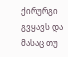ქირურგი გვყავს და მასაც თუ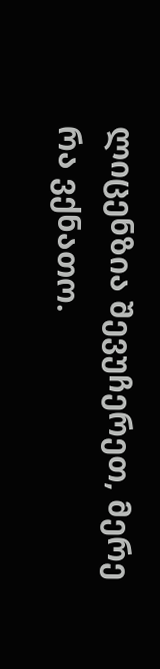ლიცენზია შევუჩერეთ, მერე რა ვქნათო.